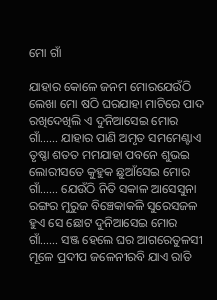ମୋ ଗାଁ

ଯାହାର କୋଳେ ଜନମ ମୋରଯେଉଁଠି ଲେଖା ମୋ ଷଠି ଘରଯାହା ମାଟିରେ ପାଦ ରଖିଦେଖିଲି ଏ ଦୁନିଆସେଇ ମୋର ଗାଁ…… ଯାହାର ପାଣି ଅମୃତ ସମମେଣ୍ଟାଏ ତୃଷ୍ଣା ଶତତ ମମଯାହା ପବନେ ଶୁଭଇ ଲୋରୀସତେ କୁହୁକ ଛୁଆଁସେଇ ମୋର ଗାଁ…… ଯେଉଁଠି ନିତି ସକାଳ ଆସେସୁନା ରଙ୍ଗର ମୁରୁଜ ବିଞ୍ଚେକାକଳି ସୁରେସଜଳ ହୁଏ ସେ ଛୋଟ ଦୁନିଆସେଇ ମୋର ଗାଁ…… ସଞ୍ଜ ହେଲେ ଘର ଆଗରେତୁଳସୀ ମୂଳେ ପ୍ରଦୀପ ଜଳେନୀରବି ଯାଏ ରାତି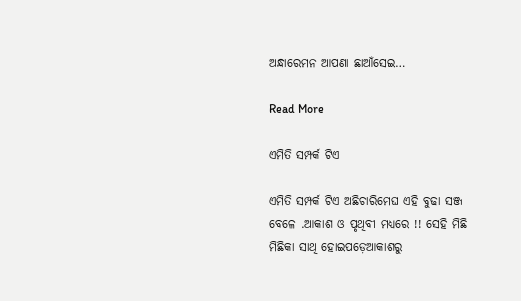ଅନ୍ଧାରେମନ ଆପଣା ଛାଆଁସେଇ…

Read More

ଏମିତି ସମ୍ପର୍କ ଟିଏ

ଏମିତି ସମ୍ପର୍କ ଟିଏ ଅଛିଚାରିମେଘ ଏହି ବୁଢା ସଞ୍ଜ ବେଳେ .ଆକାଶ ଓ ପୃଥିବୀ ମଧ୍ୟରେ !! ସେହି ମିଛି ମିଛିକା ସାଥି ହୋଇପଡ଼େଆକାଶରୁ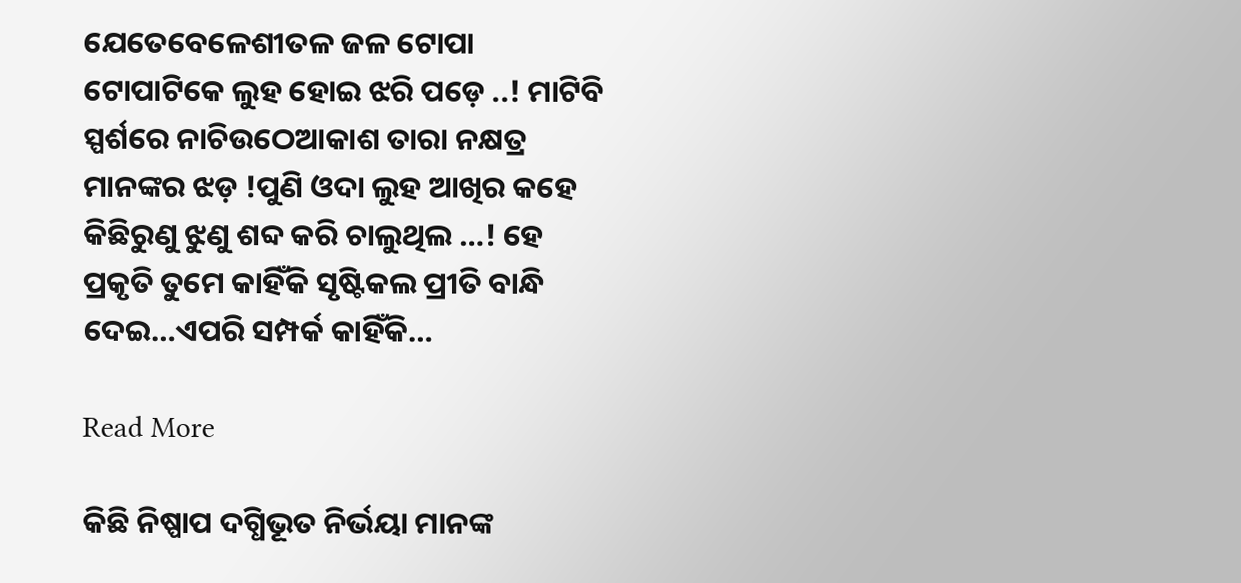ଯେତେବେଳେଶୀତଳ ଜଳ ଟୋପା ଟୋପାଟିକେ ଲୁହ ହୋଇ ଝରି ପଡ଼େ ..! ମାଟିବି ସ୍ପର୍ଶରେ ନାଚିଉଠେଆକାଶ ତାରା ନକ୍ଷତ୍ର ମାନଙ୍କର ଝଡ଼ !ପୁଣି ଓଦା ଲୁହ ଆଖିର କହେ କିଛିରୁଣୁ ଝୁଣୁ ଶବ୍ଦ କରି ଚାଲୁଥିଲ …! ହେ ପ୍ରକୃତି ତୁମେ କାହିଁକି ସୃଷ୍ଟିକଲ ପ୍ରୀତି ବାନ୍ଧି ଦେଇ…ଏପରି ସମ୍ପର୍କ କାହିଁକି…

Read More

କିଛି ନିଷ୍ପାପ ଦଗ୍ଧିଭୂତ ନିର୍ଭୟା ମାନଙ୍କ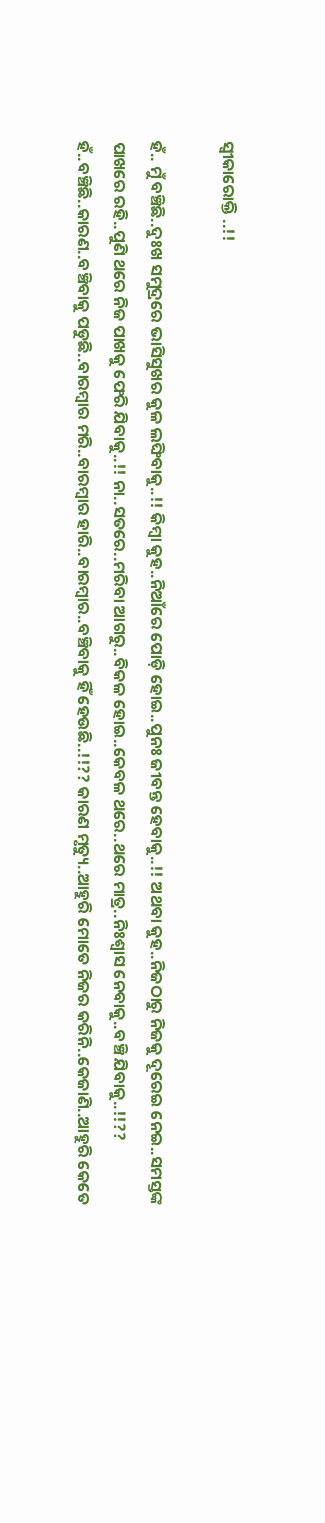ସ୍ଵୀକାରୋକ୍ତି ..!!

ହଁ.. ମୁଁ ବଞ୍ଚିଛି..ଦୁଃଖ ସମୁଦ୍ରରେ ଭାସିସୁଖର କୁଳ ଲଙ୍ଘିବାକୁ..!! କିମ୍ବା କୁହ..ନିଆଁରେ ପୋଡ଼ି ହୋଇ..ପୁନଃ ଜୀବନ୍ତ ହେବାକୁ..!! ଅଥବା କୁହ..ନିଜଠାରୁ ନିଜକୁ ଦୂରେଇ ନେଇ..ସମସ୍ତଙ୍କ ପାଖରେ ରହି..ପୁଣି ଥରେ ନିଜ ପାଖକୁ ଫେରି ଯିବାକୁ..!! ନା..ସତରେ..ମରିବା ଆଗରୁ..ବିକଳ ହୋଇ..କେବଳ ଥରେ..ଥରେ ମାତ୍ର..ନିଃଶ୍ୱାସ ନେବାକୁ..ବଞ୍ଚି ଯିବାକୁ..!!?? ହଁ..ବଞ୍ଚିଛି..କାରଣ..ବଞ୍ଚିବାକୁ ପଡୁଛି..ବାରମ୍ବାର ମରି..ବାରମ୍ବାର ହାରି..ବାରମ୍ବାର..ବଞ୍ଚିବାକୁ ହିଁ ହେଉଛି..!!?? କାରଣ ମୃତ୍ୟୁ..ଆହୁରି ମୋତେ ନିଜର କରିନି..କେଜାଣି..ଆହୁରି କେତେ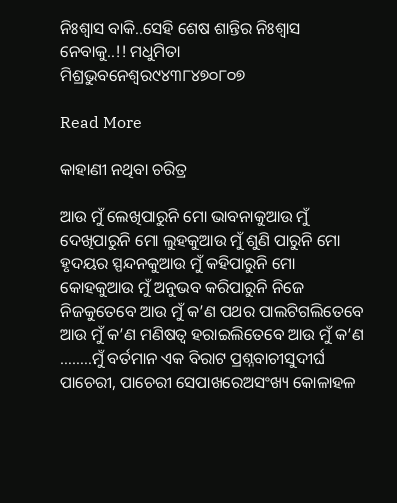ନିଃଶ୍ୱାସ ବାକି..ସେହି ଶେଷ ଶାନ୍ତିର ନିଃଶ୍ୱାସ ନେବାକୁ..!! ମଧୁମିତା ମିଶ୍ରଭୁବନେଶ୍ୱର୯୪୩୮୪୭୦୮୦୭

Read More

କାହାଣୀ ନଥିବା ଚରିତ୍ର

ଆଉ ମୁଁ ଲେଖିପାରୁନି ମୋ ଭାବନାକୁଆଉ ମୁଁ ଦେଖିପାରୁନି ମୋ ଲୁହକୁଆଉ ମୁଁ ଶୁଣି ପାରୁନି ମୋ ହୃଦୟର ସ୍ପନ୍ଦନକୁଆଉ ମୁଁ କହିପାରୁନି ମୋ କୋହକୁଆଉ ମୁଁ ଅନୁଭବ କରିପାରୁନି ନିଜେ ନିଜକୁତେବେ ଆଉ ମୁଁ କ’ଣ ପଥର ପାଲଟିଗଲିତେବେ ଆଉ ମୁଁ କ’ଣ ମଣିଷତ୍ଵ ହରାଇଲିତେବେ ଆଉ ମୁଁ କ’ଣ ……..ମୁଁ ବର୍ତମାନ ଏକ ବିରାଟ ପ୍ରଶ୍ନବାଚୀସୁଦୀର୍ଘ ପାଚେରୀ, ପାଚେରୀ ସେପାଖରେଅସଂଖ୍ୟ କୋଳାହଳ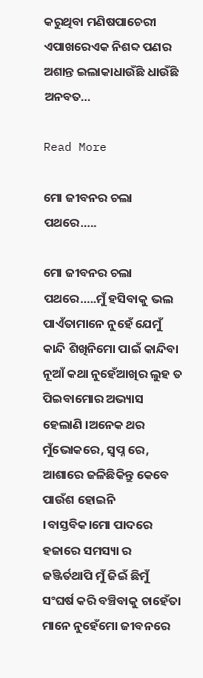କରୁଥିବା ମଣିଷପାଚେରୀ ଏପାଖରେଏକ ନିଶବ୍ଦ ପଣର ଅଶାନ୍ତ ଇଲାକାଧାଉଁଛି ଧାଉଁଛି ଅନବତ…

Read More

ମୋ ଜୀବନର ଚଲା ପଥରେ…..

ମୋ ଜୀବନର ଚଲା ପଥରେ…..ମୁଁ ହସିବାକୁ ଭଲ ପାଏଁତାମାନେ ନୁହେଁ ଯେମୁଁ କାନ୍ଦି ଶିଖିନିମୋ ପାଇଁ କାନ୍ଦିବା ନୂଆଁ କଥା ନୁହେଁଆଖିର ଲୁହ ତ ପିଇବାମୋର ଅଭ୍ୟାସ ହେଲାଣି ।ଅନେକ ଥର ମୁଁଭୋକରେ, ସ୍ବପ୍ନ ରେ, ଆଶାରେ ଜଳିଛିକିନ୍ତୁ କେବେ ପାଉଁଶ ହୋଇନି ।ବାସ୍ତବିକ।ମୋ ପାଦରେ ହଜାରେ ସମସ୍ୟା ର ଜଞ୍ଜିର୍ତଥାପି ମୁଁ ଜିଇଁ ଛିମୁଁ ସଂଘର୍ଷ କରି ବଞ୍ଚିବାକୁ ଚାହେଁତା ମାନେ ନୁହେଁମୋ ଜୀବନରେ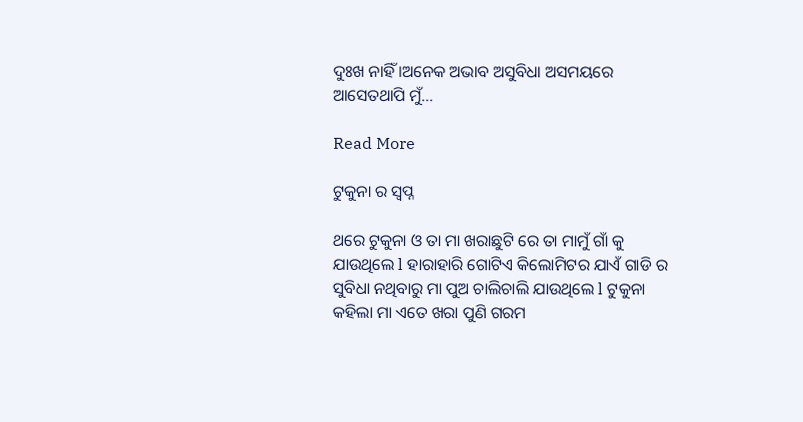ଦୁଃଖ ନାହିଁ ।ଅନେକ ଅଭାବ ଅସୁବିଧା ଅସମୟରେ ଆସେତଥାପି ମୁଁ…

Read More

ଟୁକୁନା ର ସ୍ଵପ୍ନ

ଥରେ ଟୁକୁନା ଓ ତା ମା ଖରାଛୁଟି ରେ ତା ମାମୁଁ ଗାଁ କୁ ଯାଉଥିଲେ l ହାରାହାରି ଗୋଟିଏ କିଲୋମିଟର ଯାଏଁ ଗାଡି ର ସୁବିଧା ନଥିବାରୁ ମା ପୁଅ ଚାଲିଚାଲି ଯାଉଥିଲେ l ଟୁକୁନା କହିଲା ମା ଏତେ ଖରା ପୁଣି ଗରମ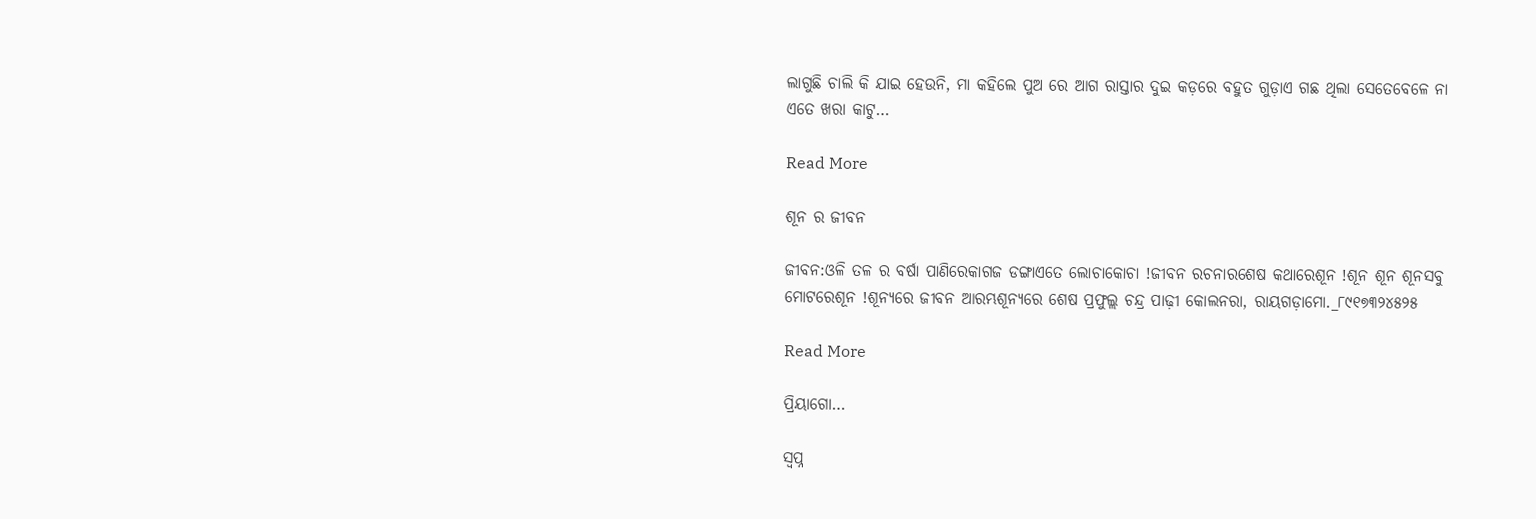ଲାଗୁଛି ଚାଲି କି ଯାଇ ହେଉନି, ମା କହିଲେ ପୁଅ ରେ ଆଗ ରାସ୍ତାର ଦୁଇ କଡ଼ରେ ବହୁତ ଗୁଡ଼ାଏ ଗଛ ଥିଲା ସେତେବେଳେ ନା ଏତେ ଖରା କାଟୁ…

Read More

ଶୂନ ର ଜୀବନ

ଜୀବନ:ଓଳି ତଳ ର ବର୍ଷା ପାଣିରେକାଗଜ ଡଙ୍ଗାଏତେ ଲୋଚାକୋଚା !ଜୀବନ ରଚନାରଶେଷ କଥାରେଶୂନ !ଶୂନ ଶୂନ ଶୂନସବୁ ମୋଟରେଶୂନ !ଶୂନ୍ୟରେ ଜୀବନ ଆରମ୍ଭଶୂନ୍ୟରେ ଶେଷ ପ୍ରଫୁଲ୍ଲ ଚନ୍ଦ୍ର ପାଢ଼ୀ କୋଲନରା, ରାୟଗଡ଼ାମୋ._୮୯୧୭୩୨୪୫୨୫

Read More

ପ୍ରିୟାଗୋ…

ସ୍ବପ୍ନ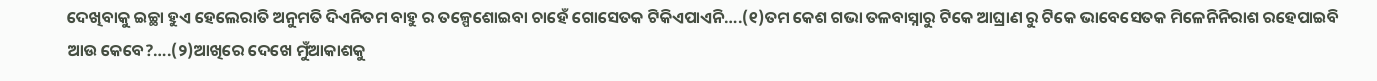ଦେଖିବାକୁ ଇଚ୍ଛା ହୁଏ ହେଲେରାତି ଅନୁମତି ଦିଏନିତମ ବାହୁ ର ତଳ୍ପେଶୋଇବା ଚାହେଁ ଗୋସେତକ ଟିକିଏପାଏନି….(୧)ତମ କେଶ ଗଭା ତଳବାସ୍ନାରୁ ଟିକେ ଆଘ୍ରାଣ ରୁ ଟିକେ ଭାବେସେତକ ମିଳେନିନିରାଶ ରହେପାଇବି ଆଉ କେବେ?….(୨)ଆଖିରେ ଦେଖେ ମୁଁଆକାଶକୁ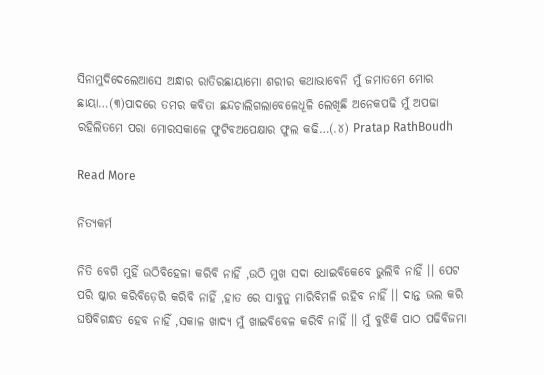ସିନାମୁଦିଦେଲେଆସେ ଅନ୍ଧାର ରାତିରଛାୟାମୋ ଶରୀର କଥାଭାବେନି ମୁଁ ଜମାତମେ ମୋର ଛାୟା…(୩)ପାଦରେ ତମର କବିତା ଛନ୍ଦଚାଲିଗଲାବେଳେଧୂଳି ଲେଖିଛି ଅନେକପଢି ମୁଁ ଅପଢା ରହିଲିତମେ ପରା ମୋରସକାଳେ ଫୁଟିବଅପେକ୍ଷାର ଫୁଲ କଢି…(.୪) Pratap RathBoudh

Read More

ନିତ୍ୟକର୍ମ

ନିତି ବେଗି ମୁହିଁ ଉଠିବିହେଳା କରିବି ନାହିଁ ,ଉଠି ମୁଖ ସଦା ଧୋଇବିକେବେ ଭୁଲିବି ନାହିଁ ।। ପେଟ ପରି ଷ୍କାର କରିବିଡ଼େରି କରିବି ନାହିଁ ,ହାତ ରେ ସାବୁନୁ ମାରିବିମଳି ରହିବ ନାହିଁ ।। ଦାନ୍ତ ଭଲ କରି ଘଷିବିଗନ୍ଧତ ହେବ ନାହିଁ ,ସକାଳ ଖାଦ୍ୟ ମୁଁ ଖାଇବିବେଳ କରିବି ନାହିଁ ।। ମୁଁ ବୁଝିକି ପାଠ ପଢିବିଜମା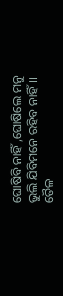ଘୋଷିବି ନାହିଁ ,ଘୋଷିଲେ ମନୁ ଭୁଲି ଯିବିମନେ ରହିବ ନାହିଁ ।। ତୈଳ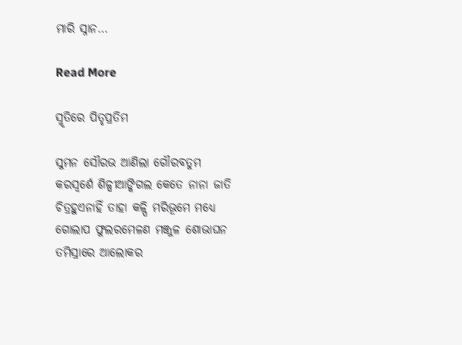ମାରି ସ୍ନାନ…

Read More

ସ୍ମୃତିରେ ପିତୃପ୍ରତିମ

ସୁମନ ସୌରଭ ଆଣିଲା ଗୌରବତୁମ କରସ୍ୱର୍ଶେ ଶିଳ୍ପୀଆଙ୍କିଗଲ କେତେ ନାନା ଜାତି ଚିତ୍ରହୁଏନାହିଁ ତାହା କଳ୍ପି ମରିଭୂମେ ମଧ୍ଯେ ଗୋଲାପ ଫୁଲରମେଳଣ ମଞ୍ଜୁଳ ଶୋଭାଘନ ତମିସ୍ରାରେ ଆଲୋକର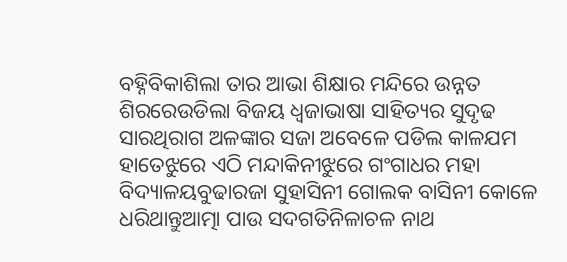ବହ୍ନିବିକାଶିଲା ତାର ଆଭା ଶିକ୍ଷାର ମନ୍ଦିରେ ଉନ୍ନତ ଶିରରେଉଡିଲା ବିଜୟ ଧ୍ୱଜାଭାଷା ସାହିତ୍ୟର ସୁଦୃଢ ସାରଥିରାଗ ଅଳଙ୍କାର ସଜା ଅବେଳେ ପଡିଲ କାଳଯମ ହାତେଝୁରେ ଏଠି ମନ୍ଦାକିନୀଝୁରେ ଗଂଗାଧର ମହା ବିଦ୍ୟାଳୟବୁଢାରଜା ସୁହାସିନୀ ଗୋଲକ ବାସିନୀ କୋଳେ ଧରିଥାନ୍ତୁଆତ୍ମା ପାଉ ସଦଗତିନିଳାଚଳ ନାଥ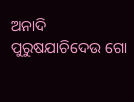ଅନାଦି ପୁରୁଷଯାଚିଦେଉ ଗୋ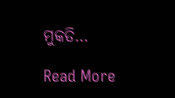ମୁକତି…

Read More